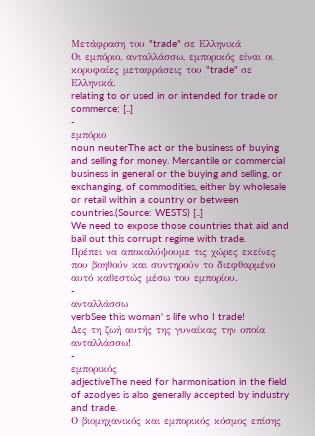Μετάφραση του "trade" σε Ελληνικά
Οι εμπόριο, ανταλλάσσω, εμπορικός είναι οι κορυφαίες μεταφράσεις του "trade" σε Ελληνικά.
relating to or used in or intended for trade or commerce; [..]
-
εμπόριο
noun neuterThe act or the business of buying and selling for money. Mercantile or commercial business in general or the buying and selling, or exchanging, of commodities, either by wholesale or retail within a country or between countries.(Source: WESTS) [..]
We need to expose those countries that aid and bail out this corrupt regime with trade.
Πρέπει να αποκαλύψουμε τις χώρες εκείνες που βοηθούν και συντηρούν το διεφθαρμένο αυτό καθεστώς μέσω του εμπορίου.
-
ανταλλάσσω
verbSee this woman' s life who I trade!
Δες τη ζωή αυτής της γυναίκας την οποία ανταλλάσσω!
-
εμπορικός
adjectiveThe need for harmonisation in the field of azodyes is also generally accepted by industry and trade.
Ο βιομηχανικός και εμπορικός κόσμος επίσης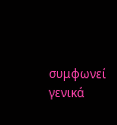συμφωνεί γενικά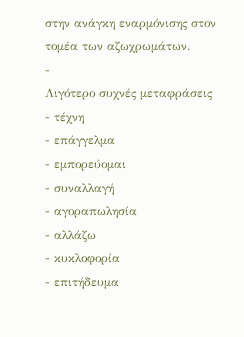στην ανάγκη εναρμόνισης στον τομέα των αζωχρωμάτων.
-
Λιγότερο συχνές μεταφράσεις
- τέχνη
- επάγγελμα
- εμπορεύομαι
- συναλλαγή
- αγοραπωλησία
- αλλάζω
- κυκλοφορία
- επιτήδευμα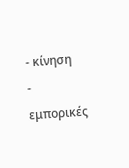- κίνηση
- εμπορικές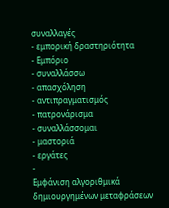συναλλαγές
- εμπορική δραστηριότητα
- Εμπόριο
- συναλλάσσω
- απασχόληση
- αντιπραγματισμός
- πατρονάρισμα
- συναλλάσσομαι
- μαστοριά
- εργάτες
-
Εμφάνιση αλγοριθμικά δημιουργημένων μεταφράσεων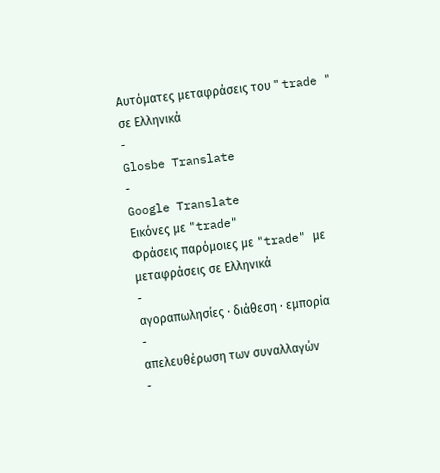Αυτόματες μεταφράσεις του " trade " σε Ελληνικά
-
Glosbe Translate
-
Google Translate
Εικόνες με "trade"
Φράσεις παρόμοιες με "trade" με μεταφράσεις σε Ελληνικά
-
αγοραπωλησίες · διάθεση · εμπορία
-
απελευθέρωση των συναλλαγών
-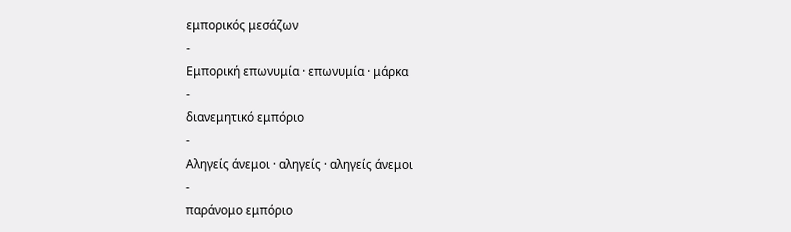εμπορικός μεσάζων
-
Εμπορική επωνυμία · επωνυμία · μάρκα
-
διανεμητικό εμπόριο
-
Αληγείς άνεμοι · αληγείς · αληγείς άνεμοι
-
παράνομο εμπόριο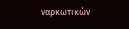ναρκωτικών